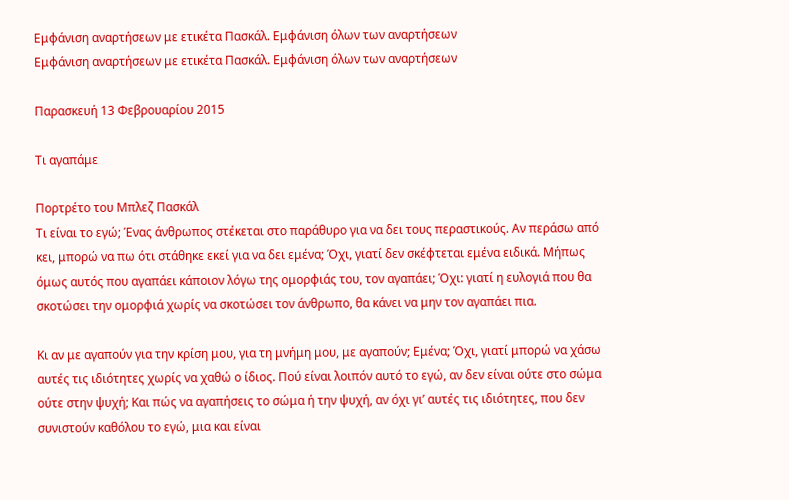Εμφάνιση αναρτήσεων με ετικέτα Πασκάλ. Εμφάνιση όλων των αναρτήσεων
Εμφάνιση αναρτήσεων με ετικέτα Πασκάλ. Εμφάνιση όλων των αναρτήσεων

Παρασκευή 13 Φεβρουαρίου 2015

Τι αγαπάμε

Πορτρέτο του Μπλεζ Πασκάλ
Τι είναι το εγώ; Ένας άνθρωπος στέκεται στο παράθυρο για να δει τους περαστικούς. Αν περάσω από κει, μπορώ να πω ότι στάθηκε εκεί για να δει εμένα; Όχι, γιατί δεν σκέφτεται εμένα ειδικά. Μήπως όμως αυτός που αγαπάει κάποιον λόγω της ομορφιάς του, τον αγαπάει; Όχι: γιατί η ευλογιά που θα σκοτώσει την ομορφιά χωρίς να σκοτώσει τον άνθρωπο, θα κάνει να μην τον αγαπάει πια.

Κι αν με αγαπούν για την κρίση μου, για τη μνήμη μου, με αγαπούν; Εμένα; Όχι, γιατί μπορώ να χάσω αυτές τις ιδιότητες χωρίς να χαθώ ο ίδιος. Πού είναι λοιπόν αυτό το εγώ, αν δεν είναι ούτε στο σώμα ούτε στην ψυχή; Και πώς να αγαπήσεις το σώμα ή την ψυχή, αν όχι γι’ αυτές τις ιδιότητες, που δεν συνιστούν καθόλου το εγώ, μια και είναι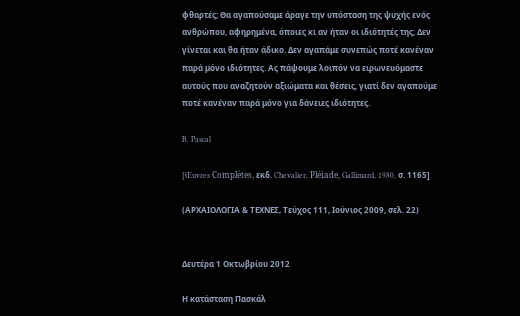φθαρτές; Θα αγαπούσαμε άραγε την υπόσταση της ψυχής ενός ανθρώπου, αφηρημένα, όποιες κι αν ήταν οι ιδιότητές της; Δεν γίνεται και θα ήταν άδικο. Δεν αγαπάμε συνεπώς ποτέ κανέναν παρά μόνο ιδιότητες. Ας πάψουμε λοιπόν να ειρωνευόμαστε αυτούς που αναζητούν αξιώματα και θέσεις, γιατί δεν αγαπούμε ποτέ κανέναν παρά μόνο για δάνειες ιδιότητες.

B. Pascal

[Œuvres Complètes, εκδ. Chevalier, Pléiade, Gallimard, 1980, σ. 1165]

(ΑΡΧΑΙΟΛΟΓΙΑ & ΤΕΧΝΕΣ, Τεύχος 111, Ιούνιος 2009, σελ. 22)


Δευτέρα 1 Οκτωβρίου 2012

Η κατάσταση Πασκάλ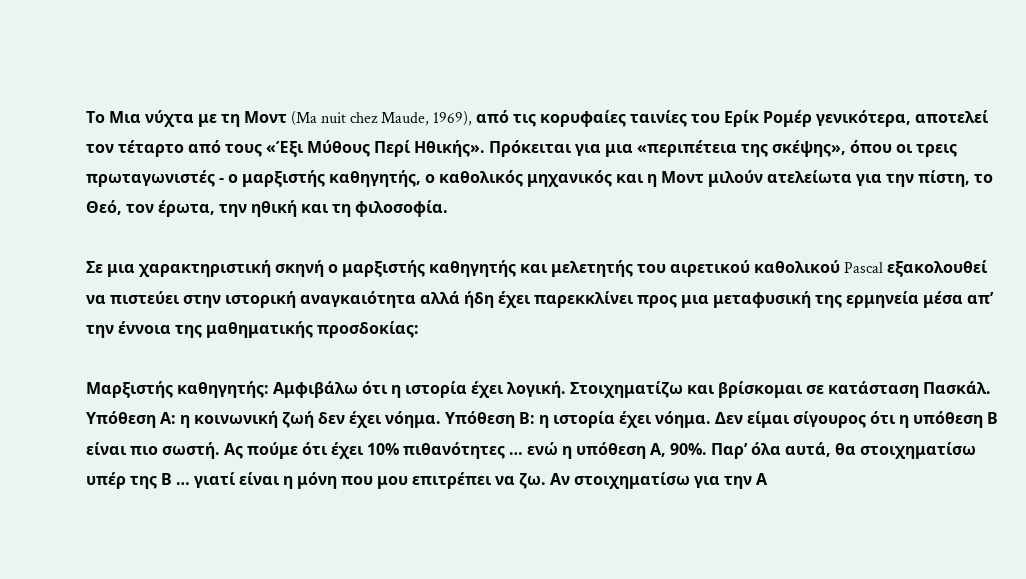Το Μια νύχτα με τη Μοντ (Ma nuit chez Maude, 1969), από τις κορυφαίες ταινίες του Ερίκ Ρομέρ γενικότερα, αποτελεί τον τέταρτο από τους «Έξι Μύθους Περί Ηθικής». Πρόκειται για μια «περιπέτεια της σκέψης», όπου οι τρεις πρωταγωνιστές - ο μαρξιστής καθηγητής, ο καθολικός μηχανικός και η Μοντ μιλούν ατελείωτα για την πίστη, το Θεό, τον έρωτα, την ηθική και τη φιλοσοφία.

Σε μια χαρακτηριστική σκηνή ο μαρξιστής καθηγητής και μελετητής του αιρετικού καθολικού Pascal εξακολουθεί να πιστεύει στην ιστορική αναγκαιότητα αλλά ήδη έχει παρεκκλίνει προς μια μεταφυσική της ερμηνεία μέσα απ’ την έννοια της μαθηματικής προσδοκίας:

Μαρξιστής καθηγητής: Αμφιβάλω ότι η ιστορία έχει λογική. Στοιχηματίζω και βρίσκομαι σε κατάσταση Πασκάλ. Υπόθεση Α: η κοινωνική ζωή δεν έχει νόημα. Υπόθεση Β: η ιστορία έχει νόημα. Δεν είμαι σίγουρος ότι η υπόθεση Β είναι πιο σωστή. Ας πούμε ότι έχει 10% πιθανότητες … ενώ η υπόθεση Α, 90%. Παρ’ όλα αυτά, θα στοιχηματίσω υπέρ της Β … γιατί είναι η μόνη που μου επιτρέπει να ζω. Αν στοιχηματίσω για την Α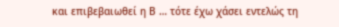και επιβεβαιωθεί η Β … τότε έχω χάσει εντελώς τη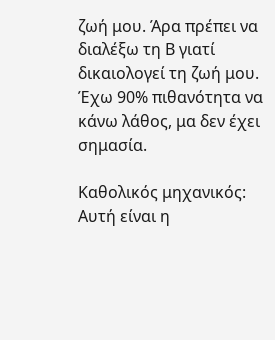ζωή μου. Άρα πρέπει να διαλέξω τη Β γιατί δικαιολογεί τη ζωή μου. Έχω 90% πιθανότητα να κάνω λάθος, μα δεν έχει σημασία.

Καθολικός μηχανικός: Αυτή είναι η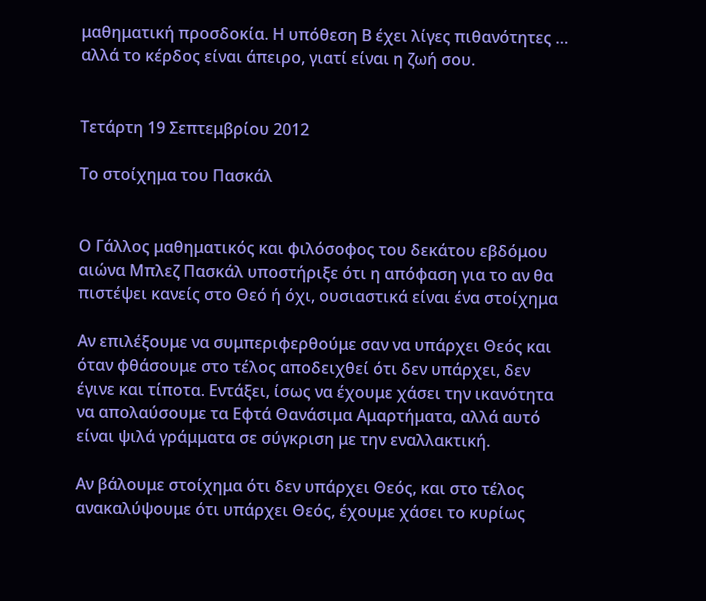μαθηματική προσδοκία. Η υπόθεση Β έχει λίγες πιθανότητες … αλλά το κέρδος είναι άπειρο, γιατί είναι η ζωή σου.


Τετάρτη 19 Σεπτεμβρίου 2012

Το στοίχημα του Πασκάλ


Ο Γάλλος μαθηματικός και φιλόσοφος του δεκάτου εβδόμου αιώνα Μπλεζ Πασκάλ υποστήριξε ότι η απόφαση για το αν θα πιστέψει κανείς στο Θεό ή όχι, ουσιαστικά είναι ένα στοίχημα

Αν επιλέξουμε να συμπεριφερθούμε σαν να υπάρχει Θεός και όταν φθάσουμε στο τέλος αποδειχθεί ότι δεν υπάρχει, δεν έγινε και τίποτα. Εντάξει, ίσως να έχουμε χάσει την ικανότητα να απολαύσουμε τα Εφτά Θανάσιμα Αμαρτήματα, αλλά αυτό είναι ψιλά γράμματα σε σύγκριση με την εναλλακτική.

Αν βάλουμε στοίχημα ότι δεν υπάρχει Θεός, και στο τέλος ανακαλύψουμε ότι υπάρχει Θεός, έχουμε χάσει το κυρίως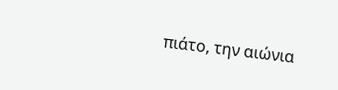πιάτο, την αιώνια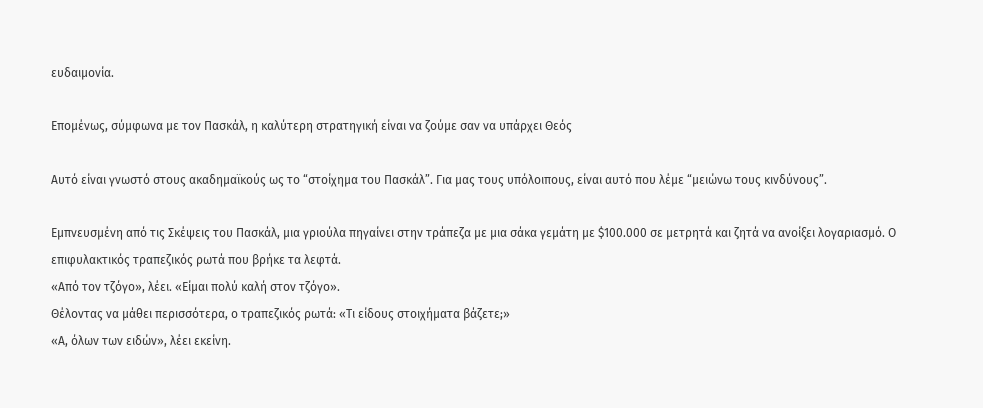ευδαιμονία.

Επομένως, σύμφωνα με τον Πασκάλ, η καλύτερη στρατηγική είναι να ζούμε σαν να υπάρχει Θεός

Αυτό είναι γνωστό στους ακαδημαϊκούς ως το “στοίχημα του Πασκάλ”. Για μας τους υπόλοιπους, είναι αυτό που λέμε “μειώνω τους κινδύνους”.

Εμπνευσμένη από τις Σκέψεις του Πασκάλ, μια γριούλα πηγαίνει στην τράπεζα με μια σάκα γεμάτη με $100.000 σε μετρητά και ζητά να ανοίξει λογαριασμό. Ο επιφυλακτικός τραπεζικός ρωτά που βρήκε τα λεφτά.
«Από τον τζόγο», λέει. «Είμαι πολύ καλή στον τζόγο».
Θέλοντας να μάθει περισσότερα, ο τραπεζικός ρωτά: «Τι είδους στοιχήματα βάζετε;»
«Α, όλων των ειδών», λέει εκείνη.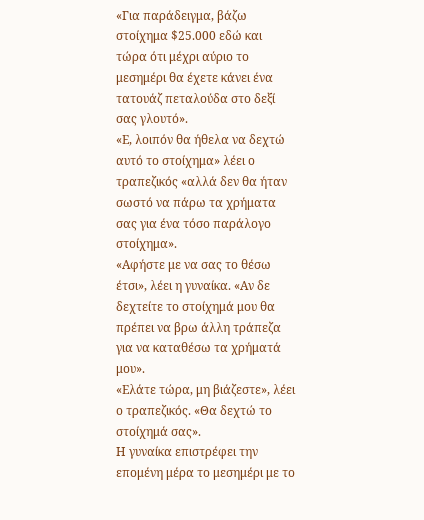«Για παράδειγμα, βάζω στοίχημα $25.000 εδώ και τώρα ότι μέχρι αύριο το μεσημέρι θα έχετε κάνει ένα τατουάζ πεταλούδα στο δεξί σας γλουτό».
«Ε, λοιπόν θα ήθελα να δεχτώ αυτό το στοίχημα» λέει ο τραπεζικός «αλλά δεν θα ήταν σωστό να πάρω τα χρήματα σας για ένα τόσο παράλογο στοίχημα».
«Αφήστε με να σας το θέσω έτσι», λέει η γυναίκα. «Αν δε δεχτείτε το στοίχημά μου θα πρέπει να βρω άλλη τράπεζα για να καταθέσω τα χρήματά μου».
«Ελάτε τώρα, μη βιάζεστε», λέει ο τραπεζικός. «Θα δεχτώ το στοίχημά σας».
Η γυναίκα επιστρέφει την επομένη μέρα το μεσημέρι με το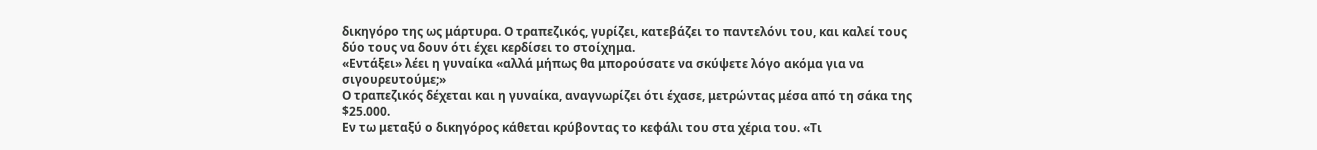δικηγόρο της ως μάρτυρα. Ο τραπεζικός, γυρίζει, κατεβάζει το παντελόνι του, και καλεί τους δύο τους να δουν ότι έχει κερδίσει το στοίχημα.
«Εντάξει» λέει η γυναίκα «αλλά μήπως θα μπορούσατε να σκύψετε λόγο ακόμα για να σιγουρευτούμε;»
Ο τραπεζικός δέχεται και η γυναίκα, αναγνωρίζει ότι έχασε, μετρώντας μέσα από τη σάκα της $25.000.
Εν τω μεταξύ ο δικηγόρος κάθεται κρύβοντας το κεφάλι του στα χέρια του. «Τι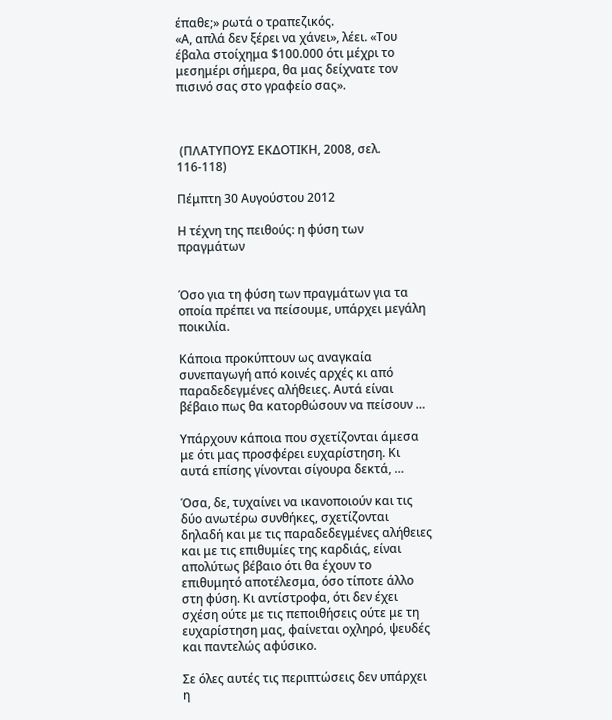έπαθε;» ρωτά ο τραπεζικός.
«Α, απλά δεν ξέρει να χάνει», λέει. «Του έβαλα στοίχημα $100.000 ότι μέχρι το μεσημέρι σήμερα, θα μας δείχνατε τον πισινό σας στο γραφείο σας».



 (ΠΛΑΤΥΠΟΥΣ ΕΚΔΟΤΙΚΗ, 2008, σελ. 116-118)

Πέμπτη 30 Αυγούστου 2012

Η τέχνη της πειθούς: η φύση των πραγμάτων


Όσο για τη φύση των πραγμάτων για τα οποία πρέπει να πείσουμε, υπάρχει μεγάλη ποικιλία.

Κάποια προκύπτουν ως αναγκαία συνεπαγωγή από κοινές αρχές κι από παραδεδεγμένες αλήθειες. Αυτά είναι βέβαιο πως θα κατορθώσουν να πείσουν …

Υπάρχουν κάποια που σχετίζονται άμεσα με ότι μας προσφέρει ευχαρίστηση. Κι αυτά επίσης γίνονται σίγουρα δεκτά, …

Όσα, δε, τυχαίνει να ικανοποιούν και τις δύο ανωτέρω συνθήκες, σχετίζονται δηλαδή και με τις παραδεδεγμένες αλήθειες και με τις επιθυμίες της καρδιάς, είναι απολύτως βέβαιο ότι θα έχουν το επιθυμητό αποτέλεσμα, όσο τίποτε άλλο στη φύση. Κι αντίστροφα, ότι δεν έχει σχέση ούτε με τις πεποιθήσεις ούτε με τη ευχαρίστηση μας, φαίνεται οχληρό, ψευδές και παντελώς αφύσικο.

Σε όλες αυτές τις περιπτώσεις δεν υπάρχει η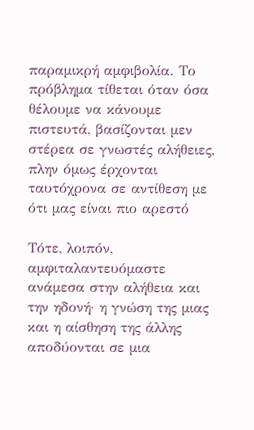παραμικρή αμφιβολία. Το πρόβλημα τίθεται όταν όσα θέλουμε να κάνουμε πιστευτά, βασίζονται μεν στέρεα σε γνωστές αλήθειες, πλην όμως έρχονται ταυτόχρονα σε αντίθεση με ότι μας είναι πιο αρεστό

Τότε, λοιπόν, αμφιταλαντευόμαστε ανάμεσα στην αλήθεια και την ηδονή· η γνώση της μιας και η αίσθηση της άλλης αποδύονται σε μια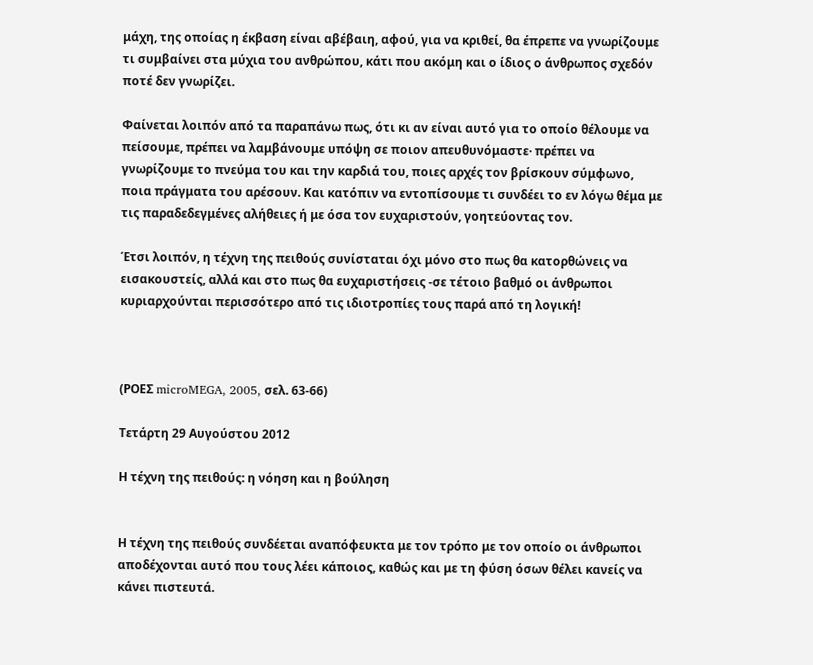μάχη, της οποίας η έκβαση είναι αβέβαιη, αφού, για να κριθεί, θα έπρεπε να γνωρίζουμε τι συμβαίνει στα μύχια του ανθρώπου, κάτι που ακόμη και ο ίδιος ο άνθρωπος σχεδόν ποτέ δεν γνωρίζει.

Φαίνεται λοιπόν από τα παραπάνω πως, ότι κι αν είναι αυτό για το οποίο θέλουμε να πείσουμε, πρέπει να λαμβάνουμε υπόψη σε ποιον απευθυνόμαστε· πρέπει να γνωρίζουμε το πνεύμα του και την καρδιά του, ποιες αρχές τον βρίσκουν σύμφωνο, ποια πράγματα του αρέσουν. Και κατόπιν να εντοπίσουμε τι συνδέει το εν λόγω θέμα με τις παραδεδεγμένες αλήθειες ή με όσα τον ευχαριστούν, γοητεύοντας τον.

Έτσι λοιπόν, η τέχνη της πειθούς συνίσταται όχι μόνο στο πως θα κατορθώνεις να εισακουστείς, αλλά και στο πως θα ευχαριστήσεις -σε τέτοιο βαθμό οι άνθρωποι κυριαρχούνται περισσότερο από τις ιδιοτροπίες τους παρά από τη λογική!



(ΡΟΕΣ microMEGA, 2005, σελ. 63-66)

Τετάρτη 29 Αυγούστου 2012

Η τέχνη της πειθούς: η νόηση και η βούληση


Η τέχνη της πειθούς συνδέεται αναπόφευκτα με τον τρόπο με τον οποίο οι άνθρωποι αποδέχονται αυτό που τους λέει κάποιος, καθώς και με τη φύση όσων θέλει κανείς να κάνει πιστευτά.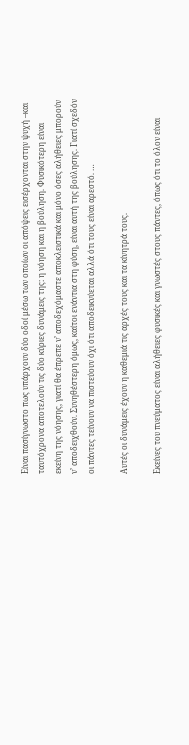Είναι πασίγνωστο πως υπάρχουν δύο οδοί μέσω των οποίων οι απόψεις εισέρχονται στην ψυχή –και ταυτόχρονα αποτελούν τις δύο κύριες δυνάμεις της: η νόηση και η βούληση. Φυσικότερη είναι εκείνη της νόησης, γιατί θα έπρεπε ν’ αποδεχόμαστε αποκλειστικά και μόνο όσες αλήθειες μπορούν ν’ αποδειχθούν. Συνηθέστερη όμως, καίτοι ενάντια στη φύση, είναι αυτή της βούλησης. Γιατί σχεδόν οι πάντες τείνουν να πιστεύουν όχι ότι αποδεικνύεται αλλά ότι τους είναι αρεστό. …

Αυτές οι δυνάμεις έχουν η καθεμιά τις αρχές τους και τα κίνητρά τους.

Εκείνες του πνεύματος είναι αλήθειες φυσικές και γνωστές στους πάντες, όπως ότι το όλον είναι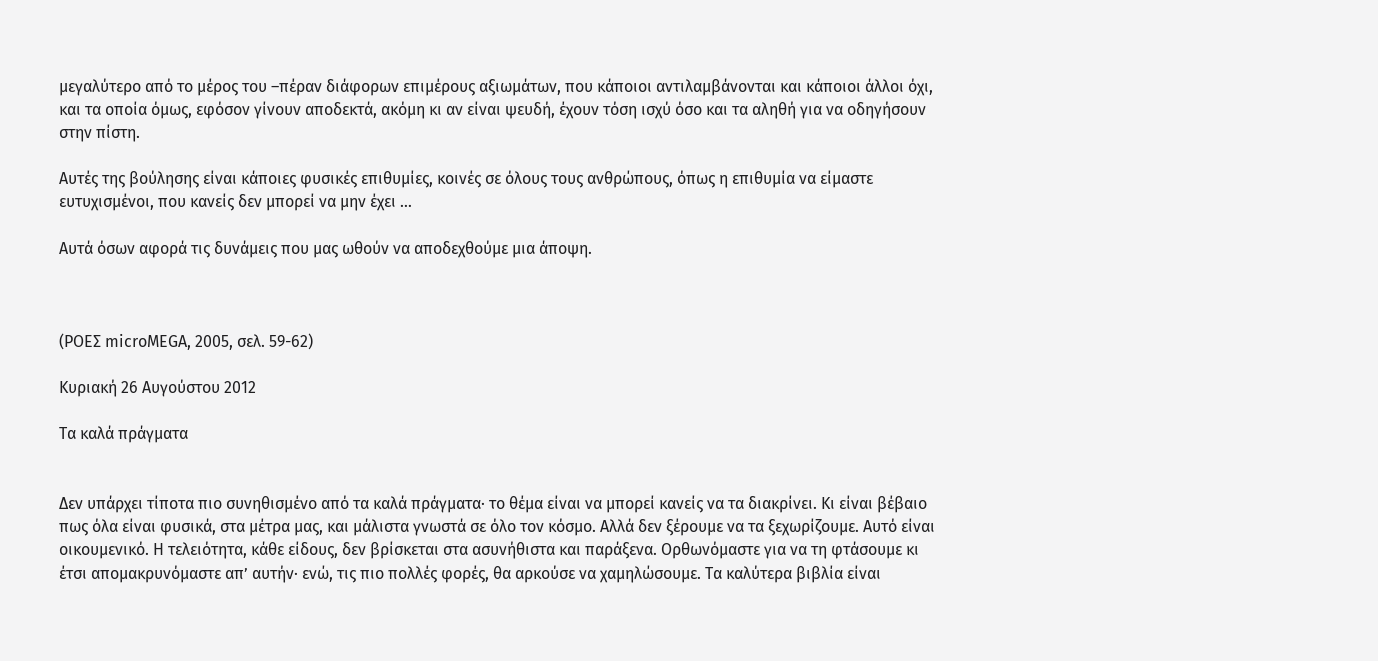μεγαλύτερο από το μέρος του –πέραν διάφορων επιμέρους αξιωμάτων, που κάποιοι αντιλαμβάνονται και κάποιοι άλλοι όχι, και τα οποία όμως, εφόσον γίνουν αποδεκτά, ακόμη κι αν είναι ψευδή, έχουν τόση ισχύ όσο και τα αληθή για να οδηγήσουν στην πίστη.

Αυτές της βούλησης είναι κάποιες φυσικές επιθυμίες, κοινές σε όλους τους ανθρώπους, όπως η επιθυμία να είμαστε ευτυχισμένοι, που κανείς δεν μπορεί να μην έχει …

Αυτά όσων αφορά τις δυνάμεις που μας ωθούν να αποδεχθούμε μια άποψη.



(ΡΟΕΣ microMEGA, 2005, σελ. 59-62)

Κυριακή 26 Αυγούστου 2012

Τα καλά πράγματα


Δεν υπάρχει τίποτα πιο συνηθισμένο από τα καλά πράγματα· το θέμα είναι να μπορεί κανείς να τα διακρίνει. Κι είναι βέβαιο πως όλα είναι φυσικά, στα μέτρα μας, και μάλιστα γνωστά σε όλο τον κόσμο. Αλλά δεν ξέρουμε να τα ξεχωρίζουμε. Αυτό είναι οικουμενικό. Η τελειότητα, κάθε είδους, δεν βρίσκεται στα ασυνήθιστα και παράξενα. Ορθωνόμαστε για να τη φτάσουμε κι έτσι απομακρυνόμαστε απ’ αυτήν· ενώ, τις πιο πολλές φορές, θα αρκούσε να χαμηλώσουμε. Τα καλύτερα βιβλία είναι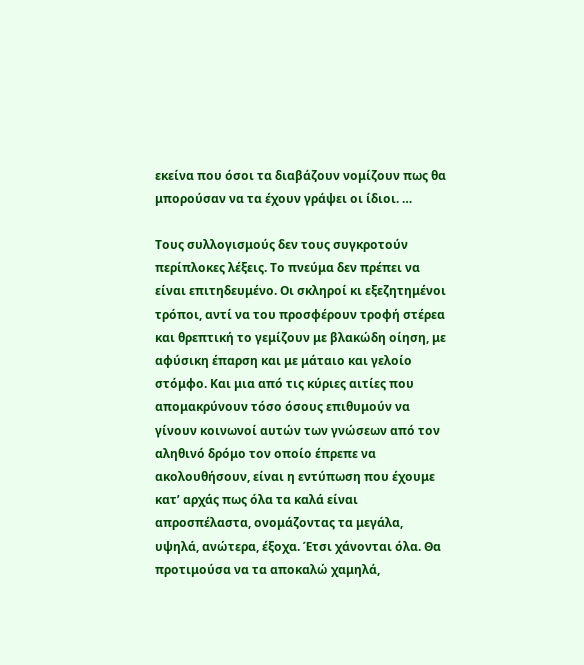εκείνα που όσοι τα διαβάζουν νομίζουν πως θα μπορούσαν να τα έχουν γράψει οι ίδιοι. …

Τους συλλογισμούς δεν τους συγκροτούν περίπλοκες λέξεις. Το πνεύμα δεν πρέπει να είναι επιτηδευμένο. Οι σκληροί κι εξεζητημένοι τρόποι, αντί να του προσφέρουν τροφή στέρεα και θρεπτική το γεμίζουν με βλακώδη οίηση, με αφύσικη έπαρση και με μάταιο και γελοίο στόμφο. Και μια από τις κύριες αιτίες που απομακρύνουν τόσο όσους επιθυμούν να γίνουν κοινωνοί αυτών των γνώσεων από τον αληθινό δρόμο τον οποίο έπρεπε να ακολουθήσουν, είναι η εντύπωση που έχουμε κατ’ αρχάς πως όλα τα καλά είναι απροσπέλαστα, ονομάζοντας τα μεγάλα, υψηλά, ανώτερα, έξοχα. Έτσι χάνονται όλα. Θα προτιμούσα να τα αποκαλώ χαμηλά,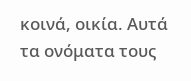κοινά, οικία. Αυτά τα ονόματα τους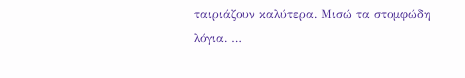ταιριάζουν καλύτερα. Μισώ τα στομφώδη λόγια. …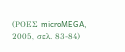(ΡΟΕΣ microMEGA, 2005, σελ. 83-84)